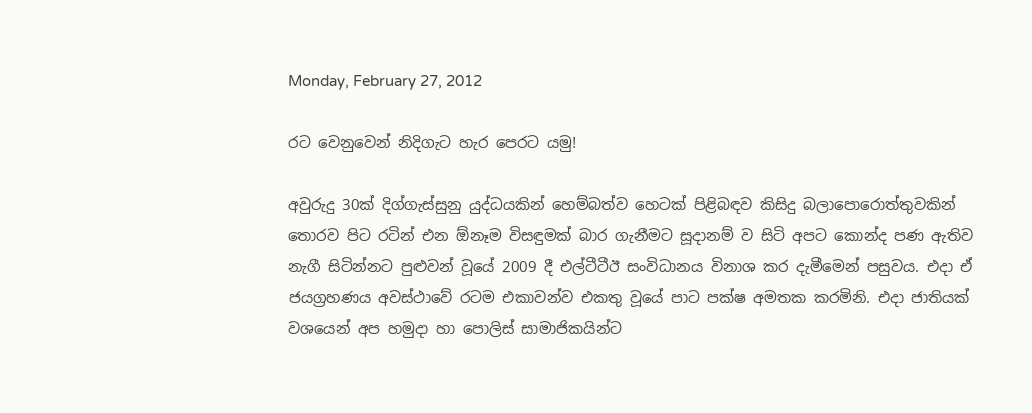Monday, February 27, 2012

රට වෙනුවෙන් නිදිගැට හැර පෙරට යමු!

අවුරුදු 30ක් දිග්ගැස්සුනු යුද්ධයකින් හෙම්බත්ව හෙටක් පිළිබඳව කිසිදු බලාපොරොත්තුවකින් තොරව පිට රටින් එන ඕනෑම විසඳුමක් බාර ගැනීමට සූදානම් ව සිටි අපට කොන්ද පණ ඇතිව නැගී සිටින්නට පුළුවන් වූයේ 2009 දී එල්ටීටීඊ සංවිධානය විනාශ කර දැමීමෙන් පසුවය. එදා ඒ ජයග්‍රහණය අවස්ථාවේ රටම එකාවන්ව එකතු වූයේ පාට පක්ෂ අමතක කරමිනි. එදා ජාතියක් වශයෙන් අප හමුදා හා පොලිස් සාමාජිකයින්ට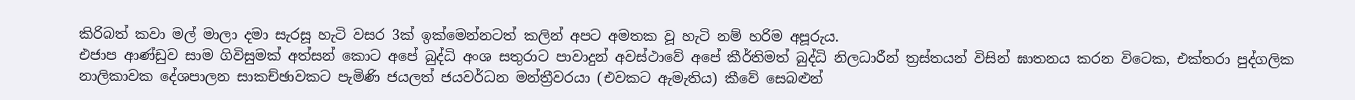කිරිබත් කවා මල් මාලා දමා සැරසූ හැටි වසර 3ක් ඉක්මෙන්නටත් කලින් අපට අමතක වූ හැටි නම් හරිම අපූරුය.
එජාප ආණ්ඩුව සාම ගිවිසුමක් අත්සන් කොට අපේ බුද්ධි අංශ සතුරාට පාවාදුන් අවස්ථාවේ අපේ කීර්තිමත් බුද්ධි නිලධාරීන් ත්‍රස්තයන් විසින් ඝාතනය කරන විටෙක, එක්තරා පුද්ගලික නාලිකාවක දේශපාලන සාකච්ඡාවකට පැමිණි ජයලත් ජයවර්ධන මන්ත්‍රීවරයා (එවකට ඇමැතිය) කීවේ සෙබළුන්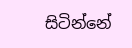සිටින්නේ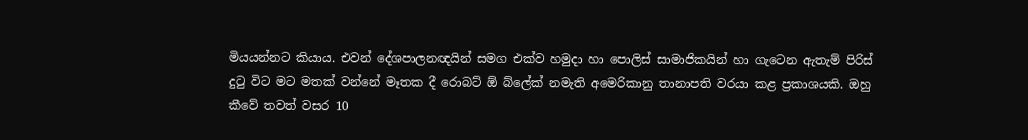මියයන්නට කියාය. එවන් දේශපාලනඥයින් සමග එක්ව හමුදා හා පොලිස් සාමාජිකයින් හා ගැටෙන ඇතැම් පිරිස් දුටු විට මට මතක් වන්නේ මෑතක දී රොබට් ඕ බ්ලේක් නමැති අමෙරිකානු තානාපති වරයා කළ ප්‍රකාශයකි. ඔහු කීවේ තවත් වසර 10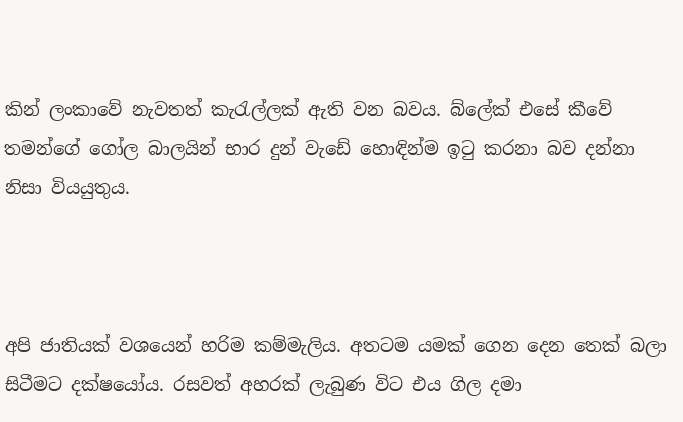කින් ලංකාවේ නැවතත් කැරැල්ලක් ඇති වන බවය. බ්ලේක් එසේ කීවේ තමන්ගේ ගෝල බාලයින් භාර දුන් වැඩේ හොඳින්ම ඉටු කරනා බව දන්නා නිසා වියයුතුය.



අපි ජාතියක් වශයෙන් හරිම කම්මැලිය. අතටම යමක් ගෙන දෙන තෙක් බලා සිටීමට දක්ෂයෝය. රසවත් අහරක් ලැබුණ විට එය ගිල දමා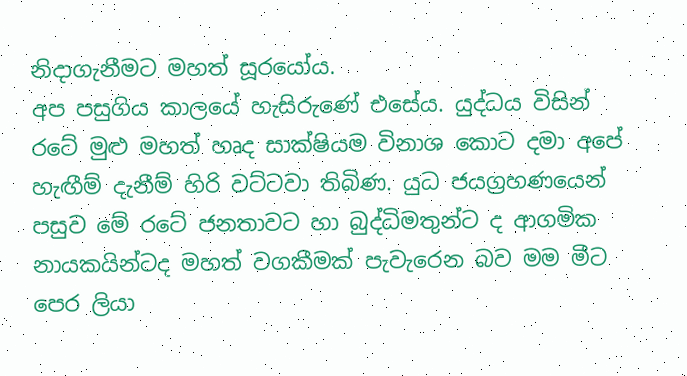නිදාගැනීමට මහත් සූරයෝය.
අප පසුගිය කාලයේ හැසිරුණේ එසේය. යුද්ධය විසින් රටේ මුළු මහත් හෘද සාක්ෂියම විනාශ කොට දමා අපේ හැඟීම් දැනීම් හිරි වට්ටවා තිබිණ. යුධ ජයග්‍රහණයෙන් පසුව මේ රටේ ජනතාවට හා බුද්ධිමතුන්ට ද ආගමික නායකයින්ටද මහත් වගකීමක් පැවැරෙන බව මම මීට පෙර ලියා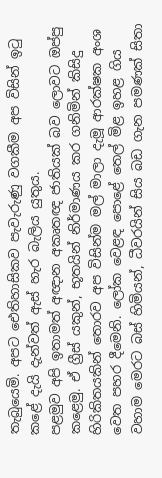තැබුයෙමි. අපට ඓතිහාසිකව පැවැරුණු වගකීම අප විසින් ඉටු කළේ දැයි දැන්වත් ඇස් හැර බැලිය යුතුය.
පළමුව අපි ඉතාමත් අඥාන අකෘතඥ ජාතියක් බව ලොවට ඔප්පු කළෙමු. ඒ ග්‍රීස් යකුන්, භූතයින් නිර්මාණය කර ගනිමින් කිසිදු හිරිකිතයකින් තොරව අප විසින්ම මල් මාලා දැමූ ආරක්ෂක අංශ වෙත පහර දීමෙනි. ලෝක වෙළඳ පොළේ තෙල් මිළ ඉහළ ගිය වහාම මෙරට බස් හිමියන්, ධීවරයින් සිය බඩ ගැන පමණක් සිතා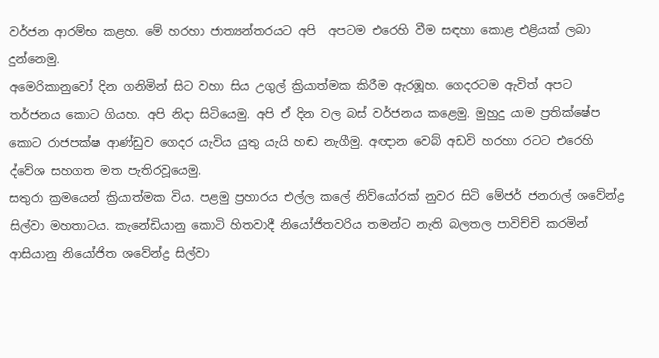වර්ජන ආරම්භ කළහ. මේ හරහා ජාත්‍යන්තරයට අපි  අපටම එරෙහි වීම සඳහා කොළ එළියක් ලබා දුන්නෙමු.
අමෙරිකානුවෝ දින ගනිමින් සිට වහා සිය උගුල් ක්‍රියාත්මක කිරීම ඇරඹූහ. ගෙදරටම ඇවිත් අපට තර්ජනය කොට ගියහ. අපි නිදා සිටියෙමු. අපි ඒ දින වල බස් වර්ජනය කළෙමු. මුහුදු යාම ප්‍රතික්ෂේප කොට රාජපක්ෂ ආණ්ඩුව ගෙදර යැවිය යුතු යැයි හඬ නැගීමු. අඥාන වෙබ් අඩවි හරහා රටට එරෙහි ද්වේශ සහගත මත පැතිරවූයෙමු.
සතුරා ක්‍රමයෙන් ක්‍රියාත්මක විය. පළමු ප්‍රහාරය එල්ල කලේ නිව්යෝරක් නුවර සිටි මේජර් ජනරාල් ශවේන්ද්‍ර සිල්වා මහතාටය. කැනේඩියානු කොටි හිතවාදී නියෝජිතවරිය තමන්ට නැති බලතල පාවිච්චි කරමින් ආසියානු නියෝජිත ශවේන්ද්‍ර සිල්වා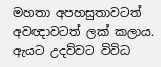මහතා අපහසුතාවටත් අවඥාවටත් ලක් කලාය. ඇයට උදව්වට විවිධ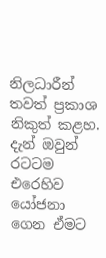නිලධාරීන් තවත් ප්‍රකාශ නිකුත් කළහ. දැන් ඔවුන් රටටම එරෙහිව යෝජනා ගෙන ඒමට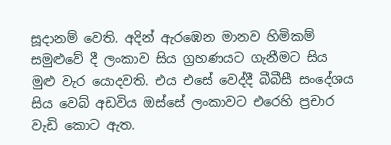සූදානම් වෙති. අදින් ඇරඹෙන මානව හිමිකම් සමුළුවේ දී ලංකාව සිය ග්‍රහණයට ගැනීමට සිය මුළු වැර යොදවති. එය එසේ වෙද්දී බීබීසී සංදේශය සිය වෙබ් අඩවිය ඔස්සේ ලංකාවට එරෙහි ප්‍රචාර වැඩි කොට ඇත.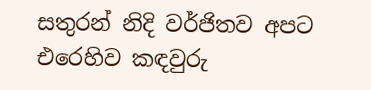සතුරන් නිදි වර්ජිතව අපට එරෙහිව කඳවුරු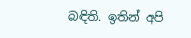බඳිති. ඉතින් අපි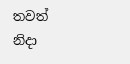තවත් නිදා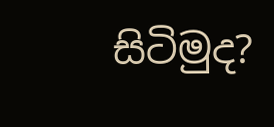සිටිමුද?